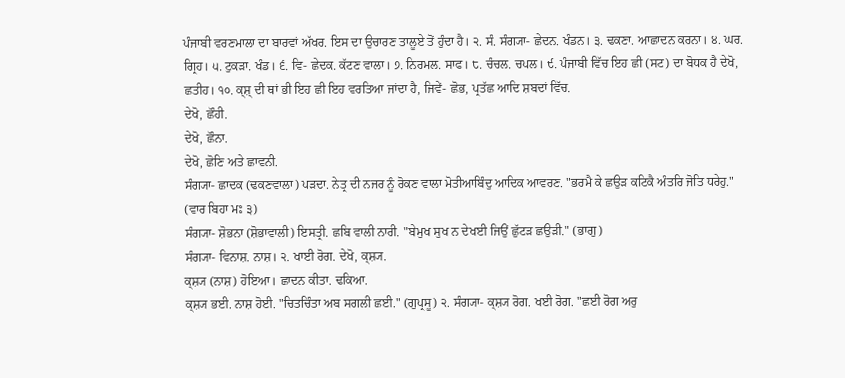ਪੰਜਾਬੀ ਵਰਣਮਾਲਾ ਦਾ ਬਾਰਵਾਂ ਅੱਖਰ. ਇਸ ਦਾ ਉਚਾਰਣ ਤਾਲੂਏ ਤੋਂ ਹੁੰਦਾ ਹੈ। ੨. ਸੰ. ਸੰਗ੍ਯਾ- ਛੇਦਨ. ਖੰਡਨ। ੩. ਢਕਣਾ. ਆਛਾਦਨ ਕਰਨਾ। ੪. ਘਰ. ਗ੍ਰਿਹ। ੫. ਟੁਕੜਾ. ਖੰਡ। ੬. ਵਿ- ਛੇਦਕ. ਕੱਟਣ ਵਾਲਾ। ੭. ਨਿਰਮਲ. ਸਾਫ। ੮. ਚੰਚਲ. ਚਪਲ। ੯. ਪੰਜਾਬੀ ਵਿੱਚ ਇਹ ਛੀ (ਸਟ) ਦਾ ਬੋਧਕ ਹੈ ਦੇਖੋ, ਛਤੀਹ। ੧੦. ਕ੍ਸ਼੍ ਦੀ ਥਾਂ ਭੀ ਇਹ ਛੀ ਇਹ ਵਰਤਿਆ ਜਾਂਦਾ ਹੈ, ਜਿਵੇਂ- ਛੋਭ, ਪ੍ਰਤੱਛ ਆਦਿ ਸ਼ਬਦਾਂ ਵਿੱਚ.
ਦੇਖੋ, ਛੌਹੀ.
ਦੇਖੋ, ਛੌਨਾ.
ਦੇਖੋ, ਛੋਣਿ ਅਤੇ ਛਾਵਨੀ.
ਸੰਗ੍ਯਾ- ਛਾਦਕ (ਢਕਣਵਾਲਾ) ਪੜਦਾ. ਨੇਤ੍ਰ ਦੀ ਨਜਰ ਨੂੰ ਰੋਕਣ ਵਾਲਾ ਮੋਤੀਆਬਿੰਦੁ ਆਦਿਕ ਆਵਰਣ. "ਭਰਮੈ ਕੇ ਛਉੜ ਕਟਿਕੈ ਅੰਤਰਿ ਜੋਤਿ ਧਰੇਹੁ." (ਵਾਰ ਬਿਹਾ ਮਃ ੩)
ਸੰਗ੍ਯਾ- ਸ਼ੋਭਨਾ (ਸ਼ੋਭਾਵਾਲੀ) ਇਸਤ੍ਰੀ. ਛਬਿ ਵਾਲੀ ਨਾਰੀ. "ਬੇਮੁਖ ਸੁਖ ਨ ਦੇਖਈ ਜਿਉਂ ਛੁੱਟੜ ਛਉੜੀ." (ਭਾਗੁ)
ਸੰਗ੍ਯਾ- ਵਿਨਾਸ਼. ਨਾਸ਼। ੨. ਖਾਈ ਰੋਗ. ਦੇਖੋ, ਕ੍ਸ਼੍ਯ.
ਕ੍ਸ਼੍ਯ (ਨਾਸ਼) ਹੋਇਆ। ਛਾਦਨ ਕੀਤਾ. ਢਕਿਆ.
ਕ੍ਸ਼੍ਯ ਭਈ. ਨਾਸ਼ ਹੋਈ. "ਚਿਤਚਿੰਤਾ ਅਬ ਸਗਲੀ ਛਈ." (ਗੁਪ੍ਰਸੂ) ੨. ਸੰਗ੍ਯਾ- ਕ੍ਸ਼੍ਯ ਰੋਗ. ਖਈ ਰੋਗ. "ਛਈ ਰੋਗ ਅਰੁ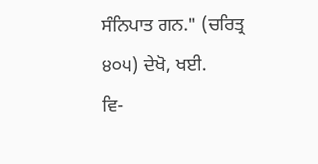ਸੰਨਿਪਾਤ ਗਨ." (ਚਰਿਤ੍ਰ ੪੦੫) ਦੇਖੋ, ਖਈ.
ਵਿ-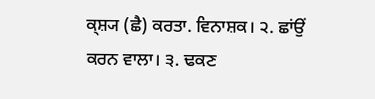ਕ੍ਸ਼੍ਯ (ਛੈ) ਕਰਤਾ. ਵਿਨਾਸ਼ਕ। ੨. ਛਾਂਉਂ ਕਰਨ ਵਾਲਾ। ੩. ਢਕਣ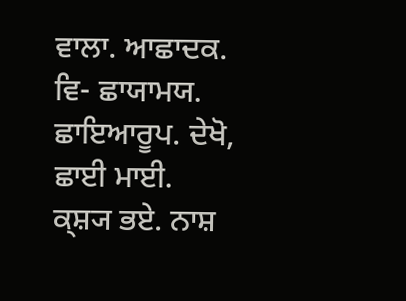ਵਾਲਾ. ਆਛਾਦਕ.
ਵਿ- ਛਾਯਾਮਯ. ਛਾਇਆਰੂਪ. ਦੇਖੋ, ਛਾਈ ਮਾਈ.
ਕ੍ਸ਼੍ਯ ਭਏ. ਨਾਸ਼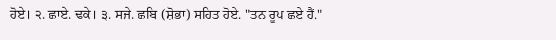ਹੋਏ। ੨. ਛਾਏ. ਢਕੇ। ੩. ਸਜੇ. ਛਬਿ (ਸ਼ੋਭਾ) ਸਹਿਤ ਹੋਏ. "ਤਨ ਰੂਪ ਛਏ ਹੈਂ."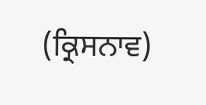(ਕ੍ਰਿਸਨਾਵ)